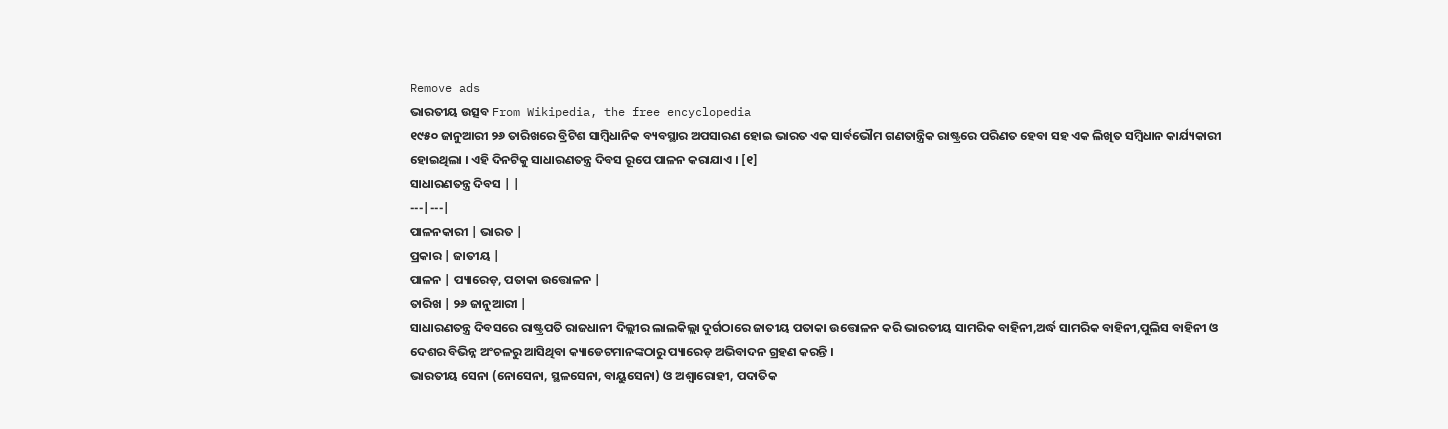Remove ads
ଭାରତୀୟ ଉତ୍ସବ From Wikipedia, the free encyclopedia
୧୯୫୦ ଜାନୁଆରୀ ୨୬ ତାରିଖରେ ବ୍ରିଟିଶ ସାମ୍ବିଧାନିକ ବ୍ୟବସ୍ଥାର ଅପସାରଣ ହୋଇ ଭାରତ ଏକ ସାର୍ବଭୌମ ଗଣତାନ୍ତ୍ରିକ ରାଷ୍ଟ୍ରରେ ପରିଣତ ହେବା ସହ ଏକ ଲିଖିତ ସମ୍ବିଧାନ କାର୍ଯ୍ୟକାରୀ ହୋଇଥିଲା । ଏହି ଦିନଟିକୁ ସାଧାରଣତନ୍ତ୍ର ଦିବସ ରୂପେ ପାଳନ କରାଯାଏ । [୧]
ସାଧାରଣତନ୍ତ୍ର ଦିବସ | |
---|---|
ପାଳନକାରୀ | ଭାରତ |
ପ୍ରକାର | ଜାତୀୟ |
ପାଳନ | ପ୍ୟାରେଡ଼, ପତାକା ଉତ୍ତୋଳନ |
ତାରିଖ | ୨୬ ଜାନୁଆରୀ |
ସାଧାରଣତନ୍ତ୍ର ଦିବସରେ ରାଷ୍ଟ୍ରପତି ରାଜଧାନୀ ଦିଲ୍ଲୀର ଲାଲକିଲ୍ଲା ଦୁର୍ଗଠାରେ ଜାତୀୟ ପତାକା ଉତ୍ତୋଳନ କରି ଭାରତୀୟ ସାମରିକ ବାହିନୀ,ଅର୍ଦ୍ଧ ସାମରିକ ବାହିନୀ,ପୁଲିସ ବାହିନୀ ଓ ଦେଶର ବିଭିନ୍ନ ଅଂଚଳରୁ ଆସିଥିବା କ୍ୟାଡେଟମାନଙ୍କଠାରୁ ପ୍ୟାରେଡ଼ ଅଭିବାଦନ ଗ୍ରହଣ କରନ୍ତି ।
ଭାରତୀୟ ସେନା (ନୋସେନା, ସ୍ଥଳସେନା, ବାୟୁସେନା) ଓ ଅଶ୍ୱାରୋହୀ, ପଦାତିକ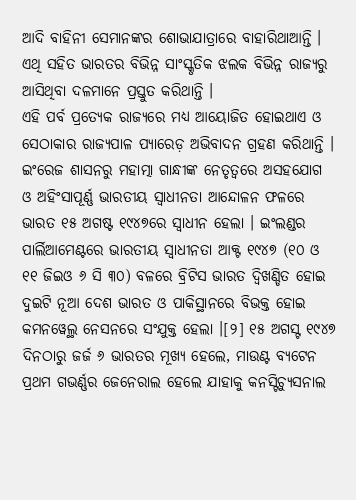ଆଦି ବାହିନୀ ସେମାନଙ୍କର ଶୋଭାଯାତ୍ରାରେ ବାହାରିଥାଆନ୍ତି । ଏଥି ସହିତ ଭାରତର ବିଭିନ୍ନ ସାଂସ୍କୃତିକ ଝଲକ ବିଭିନ୍ନ ରାଜ୍ୟରୁ ଆସିଥିବା ଦଳମାନେ ପ୍ରସ୍ତୁତ କରିଥାନ୍ତି ।
ଏହି ପର୍ବ ପ୍ରତ୍ୟେକ ରାଜ୍ୟରେ ମଧ୍ୟ ଆୟୋଜିତ ହୋଇଥାଏ ଓ ସେଠାକାର ରାଜ୍ୟପାଳ ପ୍ୟାରେଡ଼ ଅଭିବାଦନ ଗ୍ରହଣ କରିଥାନ୍ତି ।
ଇଂରେଜ ଶାସନରୁ ମହାତ୍ମା ଗାନ୍ଧୀଙ୍କ ନେତୃତ୍ୱରେ ଅସହଯୋଗ ଓ ଅହିଂସାପୂର୍ଣ୍ଣ ଭାରତୀୟ ସ୍ୱାଧୀନତା ଆନ୍ଦୋଳନ ଫଳରେ ଭାରତ ୧୫ ଅଗଷ୍ଟ ୧୯୪୭ରେ ସ୍ୱାଧୀନ ହେଲା । ଇଂଲଣ୍ଡର ପାର୍ଲିଆମେଣ୍ଟରେ ଭାରତୀୟ ସ୍ୱାଧୀନତା ଆକ୍ଟ ୧୯୪୭ (୧୦ ଓ ୧୧ ଜିଇଓ ୬ ସି ୩୦) ବଳରେ ବ୍ରିଟିସ ଭାରତ ଦ୍ୱିଖଣ୍ଡିତ ହୋଇ ଦୁଇଟି ନୂଆ ଦେଶ ଭାରତ ଓ ପାକିସ୍ଥାନରେ ବିଭକ୍ତ ହୋଇ କମନୱେଲ୍ଥ ନେସନରେ ସଂଯୁକ୍ତ ହେଲା ।[୨] ୧୫ ଅଗସ୍ଟ ୧୯୪୭ ଦିନଠାରୁ ଜର୍ଜ ୬ ଭାରତର ମୂଖ୍ୟ ହେଲେ, ମାଉଣ୍ଟ ବ୍ୟଟେନ ପ୍ରଥମ ଗଭର୍ଣ୍ଣର ଜେନେରାଲ ହେଲେ ଯାହାକୁ କନସ୍ଟିଚ୍ୟୁସନାଲ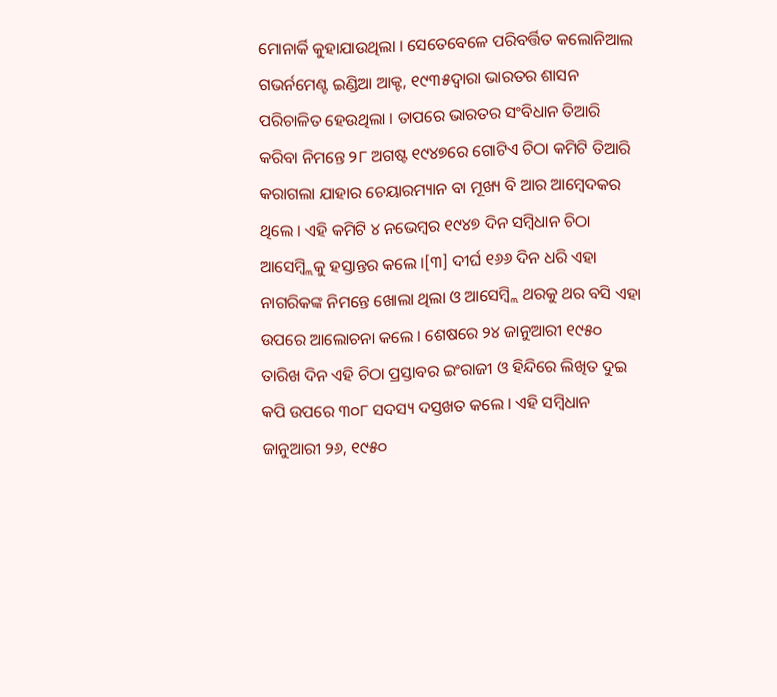ମୋନାର୍କି କୁହାଯାଉଥିଲା । ସେତେବେଳେ ପରିବର୍ତ୍ତିତ କଲୋନିଆଲ ଗଭର୍ନମେଣ୍ଟ ଇଣ୍ଡିଆ ଆକ୍ଟ, ୧୯୩୫ଦ୍ୱାରା ଭାରତର ଶାସନ ପରିଚାଳିତ ହେଉଥିଲା । ତାପରେ ଭାରତର ସଂବିଧାନ ତିଆରି କରିବା ନିମନ୍ତେ ୨୮ ଅଗଷ୍ଟ ୧୯୪୭ରେ ଗୋଟିଏ ଚିଠା କମିଟି ତିଆରି କରାଗଲା ଯାହାର ଚେୟାରମ୍ୟାନ ବା ମୂଖ୍ୟ ବି ଆର ଆମ୍ବେଦକର ଥିଲେ । ଏହି କମିଟି ୪ ନଭେମ୍ବର ୧୯୪୭ ଦିନ ସମ୍ବିଧାନ ଚିଠା ଆସେମ୍ବ୍ଲିକୁ ହସ୍ତାନ୍ତର କଲେ ।[୩] ଦୀର୍ଘ ୧୬୬ ଦିନ ଧରି ଏହା ନାଗରିକଙ୍କ ନିମନ୍ତେ ଖୋଲା ଥିଲା ଓ ଆସେମ୍ବ୍ଲି ଥରକୁ ଥର ବସି ଏହା ଉପରେ ଆଲୋଚନା କଲେ । ଶେଷରେ ୨୪ ଜାନୁଆରୀ ୧୯୫୦ ତାରିଖ ଦିନ ଏହି ଚିଠା ପ୍ରସ୍ତାବର ଇଂରାଜୀ ଓ ହିନ୍ଦିରେ ଲିଖିତ ଦୁଇ କପି ଉପରେ ୩୦୮ ସଦସ୍ୟ ଦସ୍ତଖତ କଲେ । ଏହି ସମ୍ବିଧାନ ଜାନୁଆରୀ ୨୬, ୧୯୫୦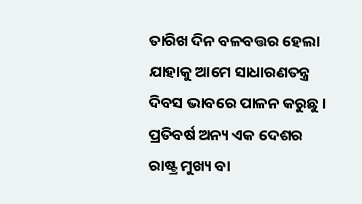ତାରିଖ ଦିନ ବଳବତ୍ତର ହେଲା ଯାହାକୁ ଆମେ ସାଧାରଣତନ୍ତ୍ର ଦିବସ ଭାବରେ ପାଳନ କରୁଛୁ ।
ପ୍ରତିବର୍ଷ ଅନ୍ୟ ଏକ ଦେଶର ରାଷ୍ଟ୍ର ମୁଖ୍ୟ ବା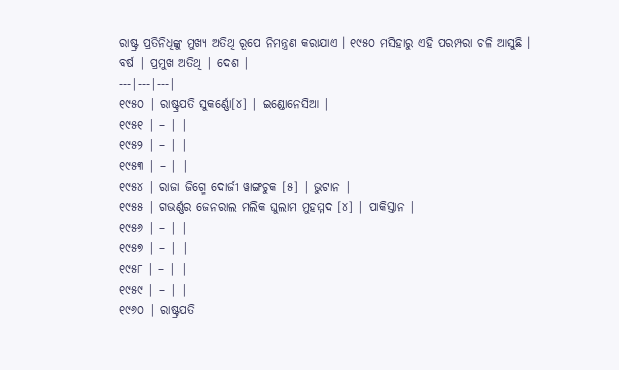ରାଷ୍ଟ୍ର ପ୍ରତିନିଧିଙ୍କୁ ମୁଖ୍ୟ ଅତିଥି ରୂପେ ନିମନ୍ତ୍ରଣ କରାଯାଏ । ୧୯୫୦ ମସିହାରୁ ଏହି ପରମ୍ପରା ଚଳି ଆସୁଛି ।
ବର୍ଷ | ପ୍ରମୁଖ ଅତିଥି | ଦେଶ |
---|---|---|
୧୯୫୦ | ରାଷ୍ଟ୍ରପତି ସୁକର୍ଣ୍ଣୋ[୪] | ଇଣ୍ଡୋନେସିଆ |
୧୯୫୧ | – | |
୧୯୫୨ | – | |
୧୯୫୩ | – | |
୧୯୫୪ | ରାଜା ଜିଗ୍ମେ ଦୋର୍ଜୀ ୱାଙ୍ଗଚୁକ [୫] | ଭୁଟାନ |
୧୯୫୫ | ଗଭର୍ଣ୍ଣର ଜେନରାଲ ମଲିକ ଘୁଲାମ ମୁହମ୍ମଦ [୪] | ପାକିସ୍ତାନ |
୧୯୫୬ | – | |
୧୯୫୭ | – | |
୧୯୫୮ | – | |
୧୯୫୯ | – | |
୧୯୬୦ | ରାଷ୍ଟ୍ରପତି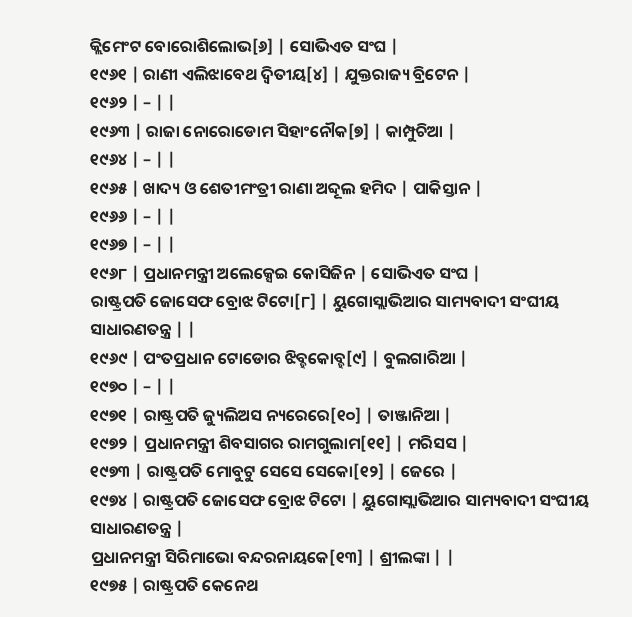କ୍ଲିମେଂଟ ବୋରୋଶିଲୋଭ[୬] | ସୋଭିଏତ ସଂଘ |
୧୯୬୧ | ରାଣୀ ଏଲିଝାବେଥ ଦ୍ୱିତୀୟ[୪] | ଯୁକ୍ତରାଜ୍ୟ ବ୍ରିଟେନ |
୧୯୬୨ | – | |
୧୯୬୩ | ରାଜା ନୋରୋଡୋମ ସିହାଂନୌକ[୭] | କାମ୍ପୁଚିଆ |
୧୯୬୪ | – | |
୧୯୬୫ | ଖାଦ୍ୟ ଓ ଶେତୀମଂତ୍ରୀ ରାଣା ଅବ୍ଦୂଲ ହମିଦ | ପାକିସ୍ତାନ |
୧୯୬୬ | – | |
୧୯୬୭ | – | |
୧୯୬୮ | ପ୍ରଧାନମନ୍ତ୍ରୀ ଅଲେକ୍ସେଇ କୋସିଜିନ | ସୋଭିଏତ ସଂଘ |
ରାଷ୍ଟ୍ରପତି ଜୋସେଫ ବ୍ରୋଝ ଟିଟୋ[୮] | ୟୁଗୋସ୍ଲାଭିଆର ସାମ୍ୟବାଦୀ ସଂଘୀୟ ସାଧାରଣତନ୍ତ୍ର | |
୧୯୬୯ | ପଂତପ୍ରଧାନ ଟୋଡୋର ଝିବ୍ହକୋବ୍ହ[୯] | ବୁଲଗାରିଆ |
୧୯୭୦ | – | |
୧୯୭୧ | ରାଷ୍ଟ୍ରପତି ଜ୍ୟୁଲିଅସ ନ୍ୟରେରେ[୧୦] | ତାଞ୍ଜାନିଆ |
୧୯୭୨ | ପ୍ରଧାନମନ୍ତ୍ରୀ ଶିବସାଗର ରାମଗୁଲାମ[୧୧] | ମରିସସ |
୧୯୭୩ | ରାଷ୍ଟ୍ରପତି ମୋବୁଟୁ ସେସେ ସେକୋ[୧୨] | ଜେରେ |
୧୯୭୪ | ରାଷ୍ଟ୍ରପତି ଜୋସେଫ ବ୍ରୋଝ ଟିଟୋ | ୟୁଗୋସ୍ଲାଭିଆର ସାମ୍ୟବାଦୀ ସଂଘୀୟ ସାଧାରଣତନ୍ତ୍ର |
ପ୍ରଧାନମନ୍ତ୍ରୀ ସିରିମାଭୋ ବନ୍ଦରନାୟକେ[୧୩] | ଶ୍ରୀଲଙ୍କା | |
୧୯୭୫ | ରାଷ୍ଟ୍ରପତି କେନେଥ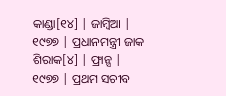କାଣ୍ଡା[୧୪] | ଜାମ୍ବିଆ |
୧୯୭୭ | ପ୍ରଧାନମନ୍ତ୍ରୀ ଜାକ ଶିରାକ[୪] | ଫ୍ରାନ୍ସ |
୧୯୭୭ | ପ୍ରଥମ ସଚୀବ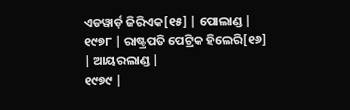ଏଡୱାର୍ଡ଼ ଜିରିଏକ[୧୫] | ପୋଲାଣ୍ଡ |
୧୯୭୮ | ରାଷ୍ଟ୍ରପତି ପେଟ୍ରିକ ହିଲେରି[୧୬] | ଆୟରଲାଣ୍ଡ |
୧୯୭୯ |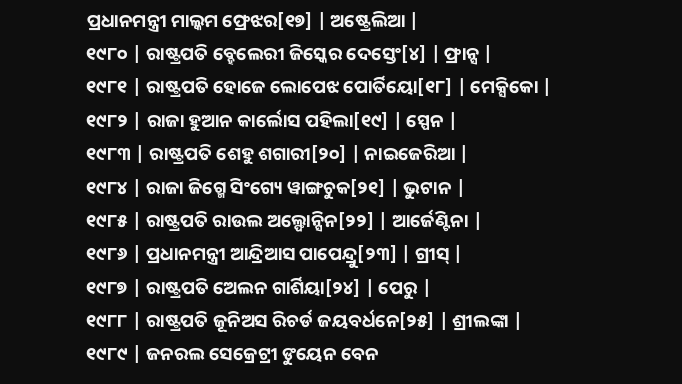ପ୍ରଧାନମନ୍ତ୍ରୀ ମାଲ୍କମ ଫ୍ରେଝର[୧୭] | ଅଷ୍ଟ୍ରେଲିଆ |
୧୯୮୦ | ରାଷ୍ଟ୍ରପତି ବ୍ହେଲେରୀ ଜିସ୍କେର ଦେସ୍ତେଂ[୪] | ଫ୍ରାନ୍ସ |
୧୯୮୧ | ରାଷ୍ଟ୍ରପତି ହୋଜେ ଲୋପେଝ ପୋର୍ତିୟୋ[୧୮] | ମେକ୍ସିକୋ |
୧୯୮୨ | ରାଜା ହୁଆନ କାର୍ଲୋସ ପହିଲା[୧୯] | ସ୍ପେନ |
୧୯୮୩ | ରାଷ୍ଟ୍ରପତି ଶେହୁ ଶଗାରୀ[୨୦] | ନାଇଜେରିଆ |
୧୯୮୪ | ରାଜା ଜିଗ୍ମେ ସିଂଗ୍ୟେ ୱାଙ୍ଗଚୁକ[୨୧] | ଭୁଟାନ |
୧୯୮୫ | ରାଷ୍ଟ୍ରପତି ରାଉଲ ଅଲ୍ଫୋନ୍ସିନ[୨୨] | ଆର୍ଜେଣ୍ଟିନା |
୧୯୮୬ | ପ୍ରଧାନମନ୍ତ୍ରୀ ଆନ୍ଦ୍ରିଆସ ପାପେନ୍ଦ୍ରୁ[୨୩] | ଗ୍ରୀସ୍ |
୧୯୮୭ | ରାଷ୍ଟ୍ରପତି ଅେଲନ ଗାର୍ଶିୟା[୨୪] | ପେରୁ |
୧୯୮୮ | ରାଷ୍ଟ୍ରପତି ଜୂନିଅସ ରିଚର୍ଡ ଜୟବର୍ଧନେ[୨୫] | ଶ୍ରୀଲଙ୍କା |
୧୯୮୯ | ଜନରଲ ସେକ୍ରେଟ୍ରୀ ଙୁୟେନ ବେନ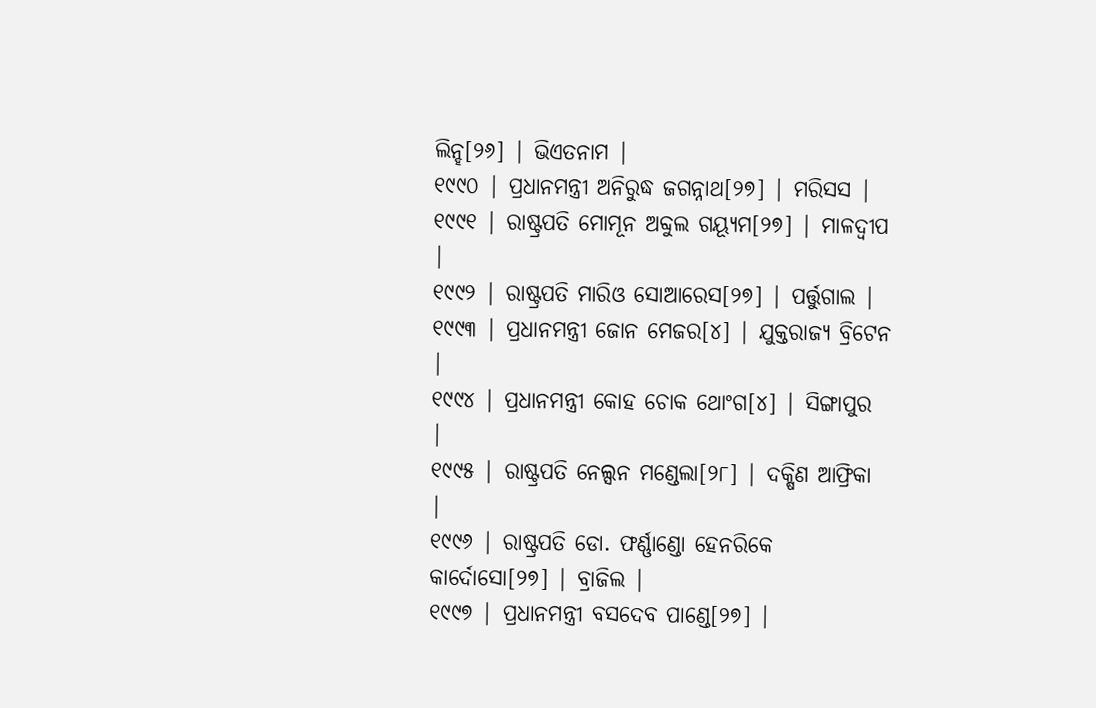ଲିନ୍ହ[୨୬] | ଭିଏତନାମ |
୧୯୯୦ | ପ୍ରଧାନମନ୍ତ୍ରୀ ଅନିରୁଦ୍ଧ ଜଗନ୍ନାଥ[୨୭] | ମରିସସ |
୧୯୯୧ | ରାଷ୍ଟ୍ରପତି ମୋମୂନ ଅବ୍ଦୁଲ ଗୟ୍ୟୂମ[୨୭] | ମାଳଦ୍ୱୀପ |
୧୯୯୨ | ରାଷ୍ଟ୍ରପତି ମାରିଓ ସୋଆରେସ[୨୭] | ପର୍ତ୍ତୁଗାଲ |
୧୯୯୩ | ପ୍ରଧାନମନ୍ତ୍ରୀ ଜୋନ ମେଜର[୪] | ଯୁକ୍ତରାଜ୍ୟ ବ୍ରିଟେନ |
୧୯୯୪ | ପ୍ରଧାନମନ୍ତ୍ରୀ କୋହ ଚୋକ ଥୋଂଗ[୪] | ସିଙ୍ଗାପୁର |
୧୯୯୫ | ରାଷ୍ଟ୍ରପତି ନେଲ୍ସନ ମଣ୍ଡେଲା[୨୮] | ଦକ୍ଷିଣ ଆଫ୍ରିକା |
୧୯୯୬ | ରାଷ୍ଟ୍ରପତି ଡୋ. ଫର୍ଣ୍ଣାଣ୍ଡୋ ହେନରିକେ କାର୍ଦୋସୋ[୨୭] | ବ୍ରାଜିଲ |
୧୯୯୭ | ପ୍ରଧାନମନ୍ତ୍ରୀ ବସଦେବ ପାଣ୍ଡେ[୨୭] |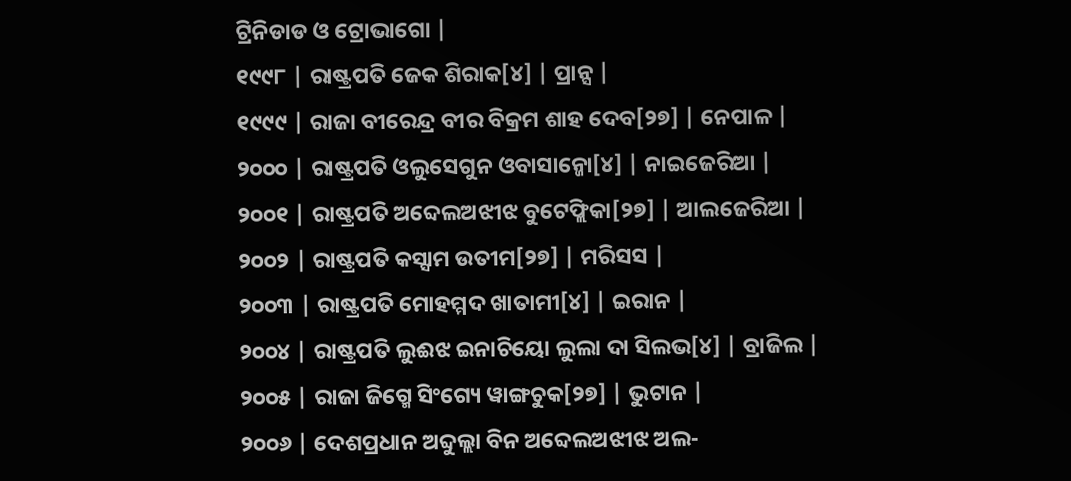ଟ୍ରିନିଡାଡ ଓ ଟ୍ରୋଭାଗୋ |
୧୯୯୮ | ରାଷ୍ଟ୍ରପତି ଜେକ ଶିରାକ[୪] | ପ୍ରାନ୍ସ |
୧୯୯୯ | ରାଜା ବୀରେନ୍ଦ୍ର ବୀର ବିକ୍ରମ ଶାହ ଦେବ[୨୭] | ନେପାଳ |
୨୦୦୦ | ରାଷ୍ଟ୍ରପତି ଓଲୁସେଗୁନ ଓବାସାନ୍ଜୋ[୪] | ନାଇଜେରିଆ |
୨୦୦୧ | ରାଷ୍ଟ୍ରପତି ଅବ୍ଦେଲଅଝୀଝ ବୁଟେଫ୍ଲିକା[୨୭] | ଆଲଜେରିଆ |
୨୦୦୨ | ରାଷ୍ଟ୍ରପତି କସ୍ସାମ ଉତୀମ[୨୭] | ମରିସସ |
୨୦୦୩ | ରାଷ୍ଟ୍ରପତି ମୋହମ୍ମଦ ଖାତାମୀ[୪] | ଇରାନ |
୨୦୦୪ | ରାଷ୍ଟ୍ରପତି ଲୁଈଝ ଇନାଚିୟୋ ଲୁଲା ଦା ସିଲଭ[୪] | ବ୍ରାଜିଲ |
୨୦୦୫ | ରାଜା ଜିଗ୍ମେ ସିଂଗ୍ୟେ ୱାଙ୍ଗଚୁକ[୨୭] | ଭୁଟାନ |
୨୦୦୬ | ଦେଶପ୍ରଧାନ ଅବ୍ଦୁଲ୍ଲା ବିନ ଅବ୍ଦେଲଅଝୀଝ ଅଲ-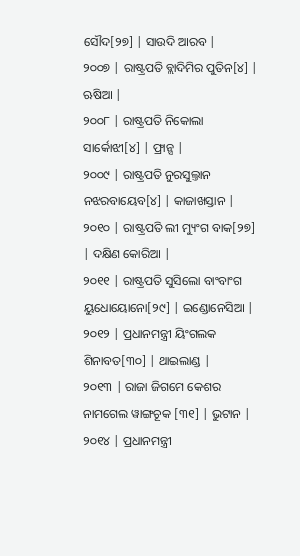ସୌଦ[୨୭] | ସାଉଦି ଆରବ |
୨୦୦୭ | ରାଷ୍ଟ୍ରପତି ବ୍ଲାଦିମିର ପୁତିନ[୪] | ଋଷିଆ |
୨୦୦୮ | ରାଷ୍ଟ୍ରପତି ନିକୋଲା ସାର୍କୋଝୀ[୪] | ଫ୍ରାନ୍ସ |
୨୦୦୯ | ରାଷ୍ଟ୍ରପତି ନୁରସୁଲ୍ତାନ ନଝରବାୟେବ[୪] | କାଜାଖସ୍ତାନ |
୨୦୧୦ | ରାଷ୍ଟ୍ରପତି ଲୀ ମ୍ୟୁଂଗ ବାକ[୨୭] | ଦକ୍ଷିଣ କୋରିଆ |
୨୦୧୧ | ରାଷ୍ଟ୍ରପତି ସୁସିଲୋ ବାଂବାଂଗ ୟୁଧୋୟୋନୋ[୨୯] | ଇଣ୍ଡୋନେସିଆ |
୨୦୧୨ | ପ୍ରଧାନମନ୍ତ୍ରୀ ୟିଂଗଲକ ଶିନାବତ[୩୦] | ଥାଇଲାଣ୍ଡ |
୨୦୧୩ | ରାଜା ଜିଗମେ କେଶର ନାମଗେଲ ୱାଙ୍ଗଚୂକ [୩୧] | ଭୁଟାନ |
୨୦୧୪ | ପ୍ରଧାନମନ୍ତ୍ରୀ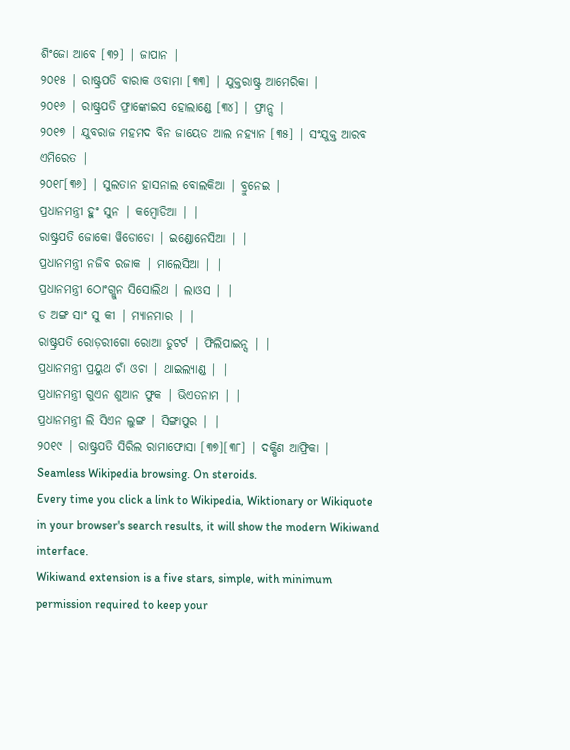ଶିଂଜୋ ଆବେ [୩୨] | ଜାପାନ |
୨୦୧୫ | ରାଷ୍ଟ୍ରପତି ବାରାକ ଓବାମା [୩୩] | ଯୁକ୍ତରାଷ୍ଟ୍ର ଆମେରିକା |
୨୦୧୬ | ରାଷ୍ଟ୍ରପତି ଫ୍ରାଙ୍କୋଇସ ହୋଲାଣ୍ଡେ [୩୪] | ଫ୍ରାନ୍ସ |
୨୦୧୭ | ଯୁବରାଜ ମହମଦ ବିନ ଜାୟେଡ ଆଲ ନହ୍ୟାନ [୩୫] | ସଂଯୁକ୍ତ ଆରବ ଏମିରେତ |
୨୦୧୮[୩୬] | ସୁଲତାନ ହାସନାଲ ବୋଲକିଆ | ବ୍ରୁନେଇ |
ପ୍ରଧାନମନ୍ତ୍ରୀ ହୁଂ ସୁନ | କମ୍ବୋଡିଆ | |
ରାଷ୍ଟ୍ରପତି ଜୋକୋ ୱିଡୋଡୋ | ଇଣ୍ଡୋନେସିଆ | |
ପ୍ରଧାନମନ୍ତ୍ରୀ ନଜିବ ରଜାକ | ମାଲେସିଆ | |
ପ୍ରଧାନମନ୍ତ୍ରୀ ଠୋଂଗ୍ଲୁନ ସିସୋଲିଥ | ଲାଓସ | |
ଡ ଅଙ୍ଗ ସାଂ ସୁ କୀ | ମ୍ୟାନମାର | |
ରାଷ୍ଟ୍ରପତି ରୋଡ଼ରୀଗୋ ରୋଆ ଡୁଟର୍ଟ | ଫିଲିପାଇନ୍ସ | |
ପ୍ରଧାନମନ୍ତ୍ରୀ ପ୍ରୟୁଥ ଚାଁ ଓଚା | ଥାଇଲ୍ୟାଣ୍ଡ | |
ପ୍ରଧାନମନ୍ତ୍ରୀ ଗୁଏନ ଶୁଆନ ଫୁକ | ଭିଏତନାମ | |
ପ୍ରଧାନମନ୍ତ୍ରୀ ଲି ସିଏନ ଲୁଙ୍ଗ | ସିଙ୍ଗାପୁର | |
୨୦୧୯ | ରାଷ୍ଟ୍ରପତି ସିରିଲ ରାମାଫୋସା [୩୭][୩୮] | ଦକ୍ଷିଣ ଆଫ୍ରିକା |
Seamless Wikipedia browsing. On steroids.
Every time you click a link to Wikipedia, Wiktionary or Wikiquote in your browser's search results, it will show the modern Wikiwand interface.
Wikiwand extension is a five stars, simple, with minimum permission required to keep your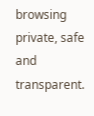browsing private, safe and transparent.